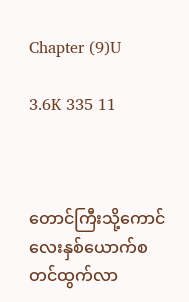Chapter (9)U

3.6K 335 11



တောင်ကြီးသို့ကောင်လေးနှစ်ယောက်စတင်ထွက်လာ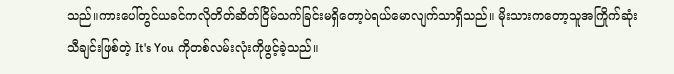သည်။ကားပေါ်တွင်ယခင်ကလိုတိတ်ဆိတ်ငြိမ်သက်ခြင်းမရှိတော့ပဲရယ်မောလျက်သာရှိသည်။ မိုးသားကတော့သူအကြိုက်ဆုံးသီချင်းဖြစ်တဲ့ It's You ကိုတစ်လမ်းလုံးကိုဖွင့်ခဲ့သည်။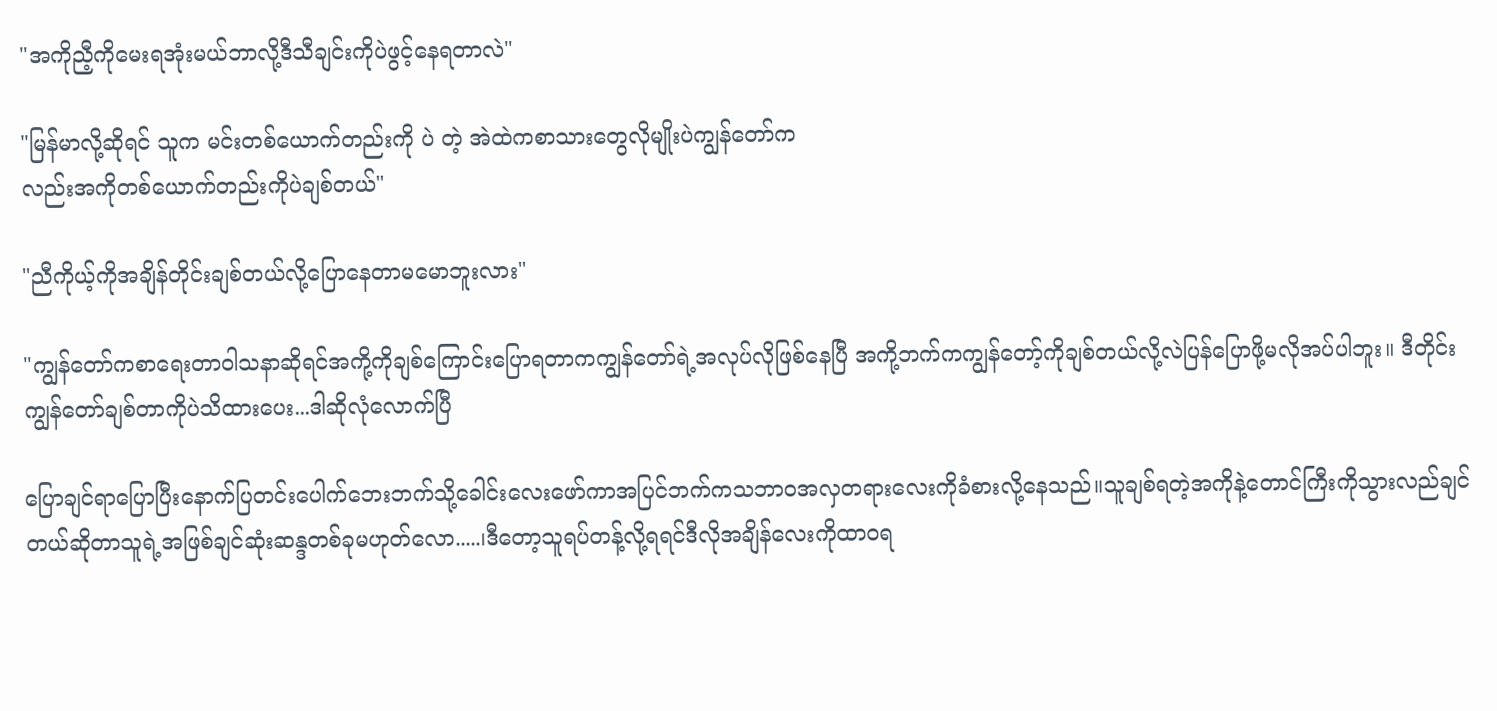"အကိုညီ့ကိုမေးရအုံးမယ်ဘာလို့ဒီသီချင်းကိုပဲဖွင့်နေရတာလဲ"

"မြန်မာလို့ဆိုရင် သူက မင်းတစ်ယောက်တည်းကို ပဲ တဲ့ အဲထဲကစာသားတွေလိုမျိုးပဲကျွန်တော်က
လည်းအကိုတစ်ယောက်တည်းကိုပဲချစ်တယ်"

"ညီကိုယ့်ကိုအချိန်တိုင်းချစ်တယ်လို့ပြောနေတာမမောဘူးလား"

"ကျွန်တော်ကစာရေးတာဝါသနာဆိုရင်အကို့ကိုချစ်ကြောင်းပြောရတာကကျွန်တော်ရဲ့အလုပ်လိုဖြစ်နေပြီ အကို့ဘက်ကကျွန်တော့်ကိုချစ်တယ်လို့လဲပြန်ပြောဖို့မလိုအပ်ပါဘူး။ ဒီတိုင်းကျွန်တော်ချစ်တာကိုပဲသိထားပေး...ဒါဆိုလုံလောက်ပြီ

ပြောချင်ရာပြောပြီးနောက်ပြတင်းပေါက်ဘေးဘက်သို့ခေါင်းလေးဖော်ကာအပြင်ဘက်ကသဘာဝအလှတရားလေးကိုခံစားလို့နေသည်။သူချစ်ရတဲ့အကိုနဲ့တောင်ကြီးကိုသွားလည်ချင်တယ်ဆိုတာသူရဲ့အဖြစ်ချင်ဆုံးဆန္ဒတစ်ခုမဟုတ်လော.....၊ဒီတော့သူရပ်တန့်လို့ရရင်ဒီလိုအချိန်လေးကိုထာဝရ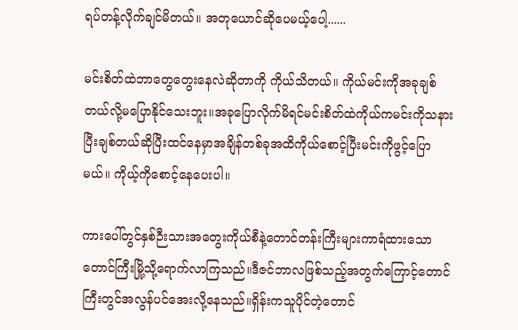ရပ်တန့်လိုက်ချင်မိတယ်။ အတုယောင်ဆိုပေမယ့်ပေါ့......

မင်းစိတ်ထဲဘာတွေတွေးနေလဲဆိုတာကို ကိုယ်သိတယ်။ ကိုယ်မင်းကိုအခုချစ်တယ်လို့မပြောနိုင်သေးဘူး။အခုပြောလိုက်မိရင်မင်းစိတ်ထဲကိုယ်ကမင်းကိုသနားပြီးချစ်တယ်ဆိုပြီးထင်နေမှာအချိန်တစ်ခုအထိကိုယ်စောင့်ပြီးမင်းကိုဖွင့်ပြောမယ်။ ကိုယ့်ကိုစောင့်နေပေးပါ။

ကားပေါ်တွင်နှစ်ဉီးသားအတွေးကိုယ်စီနဲ့တောင်တန်းကြီးများကာရံထားသောတောင်ကြီးမြို့သို့ရောက်လာကြသည်။ဒီဇင်ဘာလဖြစ်သည့်အတွက်ကြောင့်တောင်ကြီးတွင်အလွန်ပင်အေးလို့နေသည်။ရှိန်းကသူပိုင်တဲ့တောင်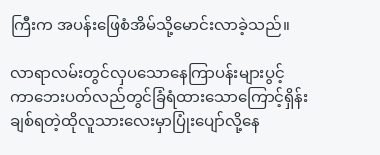ကြီးက အပန်းဖြေစံအိမ်သို့မောင်းလာခဲ့သည်။

လာရာလမ်းတွင်လှပသောနေကြာပန်းများပွင့်ကာဘေးပတ်လည်တွင်ခြံရံထားသောကြောင့်ရှိန်းချစ်ရတဲ့ထိုလူသားလေးမှာပြုံးပျော်လို့နေ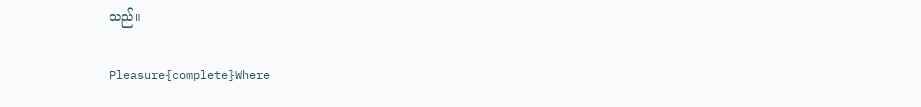သည်။

Pleasure{complete}Where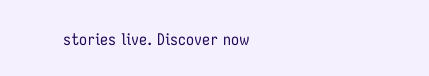stories live. Discover now